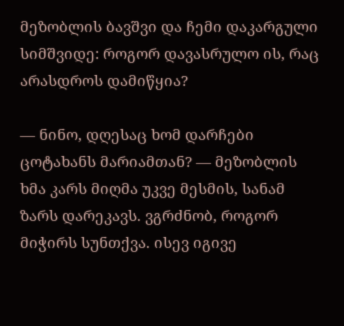მეზობლის ბავშვი და ჩემი დაკარგული სიმშვიდე: როგორ დავასრულო ის, რაც არასდროს დამიწყია?

— ნინო, დღესაც ხომ დარჩები ცოტახანს მარიამთან? — მეზობლის ხმა კარს მიღმა უკვე მესმის, სანამ ზარს დარეკავს. ვგრძნობ, როგორ მიჭირს სუნთქვა. ისევ იგივე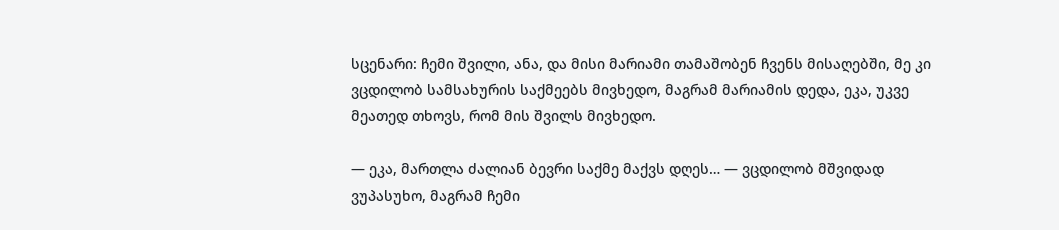სცენარი: ჩემი შვილი, ანა, და მისი მარიამი თამაშობენ ჩვენს მისაღებში, მე კი ვცდილობ სამსახურის საქმეებს მივხედო, მაგრამ მარიამის დედა, ეკა, უკვე მეათედ თხოვს, რომ მის შვილს მივხედო.

— ეკა, მართლა ძალიან ბევრი საქმე მაქვს დღეს… — ვცდილობ მშვიდად ვუპასუხო, მაგრამ ჩემი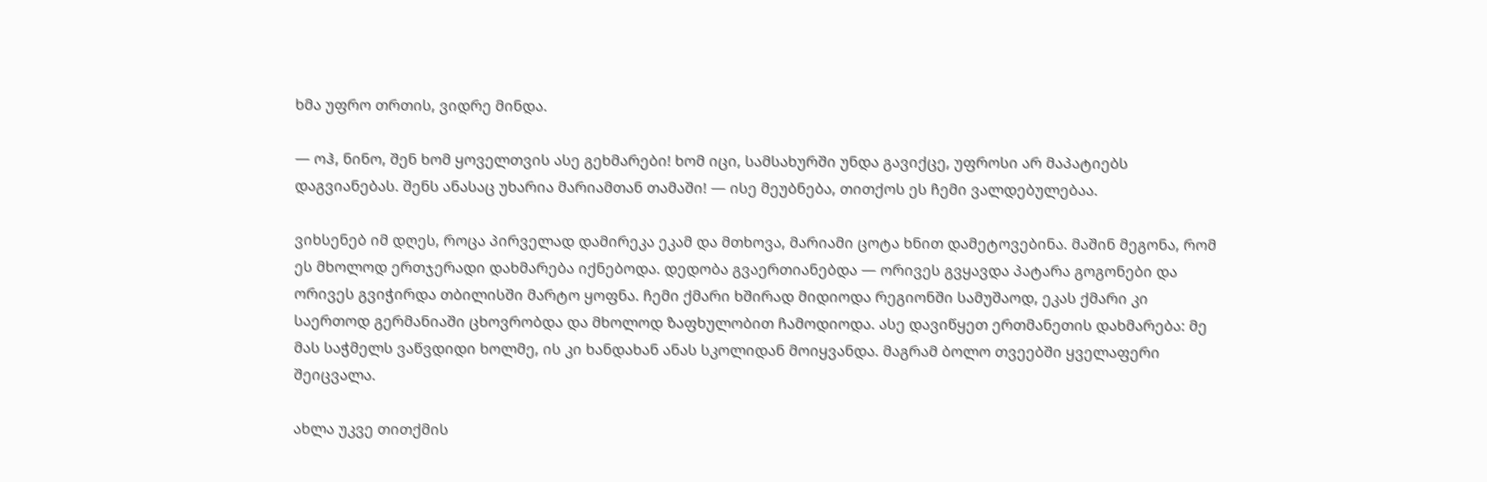ხმა უფრო თრთის, ვიდრე მინდა.

— ოჰ, ნინო, შენ ხომ ყოველთვის ასე გეხმარები! ხომ იცი, სამსახურში უნდა გავიქცე, უფროსი არ მაპატიებს დაგვიანებას. შენს ანასაც უხარია მარიამთან თამაში! — ისე მეუბნება, თითქოს ეს ჩემი ვალდებულებაა.

ვიხსენებ იმ დღეს, როცა პირველად დამირეკა ეკამ და მთხოვა, მარიამი ცოტა ხნით დამეტოვებინა. მაშინ მეგონა, რომ ეს მხოლოდ ერთჯერადი დახმარება იქნებოდა. დედობა გვაერთიანებდა — ორივეს გვყავდა პატარა გოგონები და ორივეს გვიჭირდა თბილისში მარტო ყოფნა. ჩემი ქმარი ხშირად მიდიოდა რეგიონში სამუშაოდ, ეკას ქმარი კი საერთოდ გერმანიაში ცხოვრობდა და მხოლოდ ზაფხულობით ჩამოდიოდა. ასე დავიწყეთ ერთმანეთის დახმარება: მე მას საჭმელს ვაწვდიდი ხოლმე, ის კი ხანდახან ანას სკოლიდან მოიყვანდა. მაგრამ ბოლო თვეებში ყველაფერი შეიცვალა.

ახლა უკვე თითქმის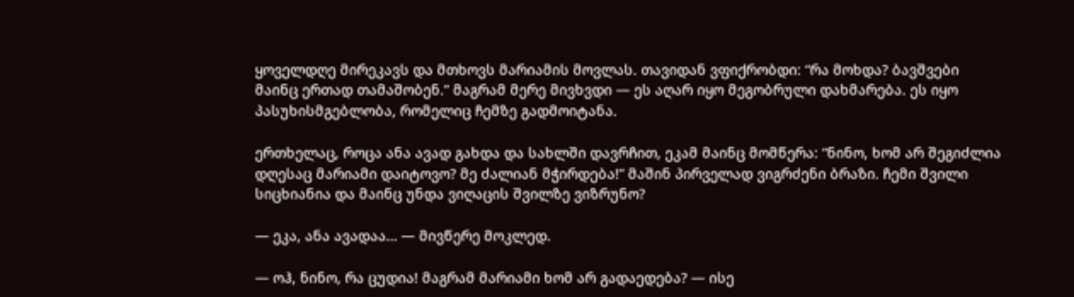ყოველდღე მირეკავს და მთხოვს მარიამის მოვლას. თავიდან ვფიქრობდი: “რა მოხდა? ბავშვები მაინც ერთად თამაშობენ.” მაგრამ მერე მივხვდი — ეს აღარ იყო მეგობრული დახმარება. ეს იყო პასუხისმგებლობა, რომელიც ჩემზე გადმოიტანა.

ერთხელაც, როცა ანა ავად გახდა და სახლში დავრჩით, ეკამ მაინც მომწერა: “ნინო, ხომ არ შეგიძლია დღესაც მარიამი დაიტოვო? მე ძალიან მჭირდება!” მაშინ პირველად ვიგრძენი ბრაზი. ჩემი შვილი სიცხიანია და მაინც უნდა ვიღაცის შვილზე ვიზრუნო?

— ეკა, ანა ავადაა… — მივწერე მოკლედ.

— ოჰ, ნინო, რა ცუდია! მაგრამ მარიამი ხომ არ გადაედება? — ისე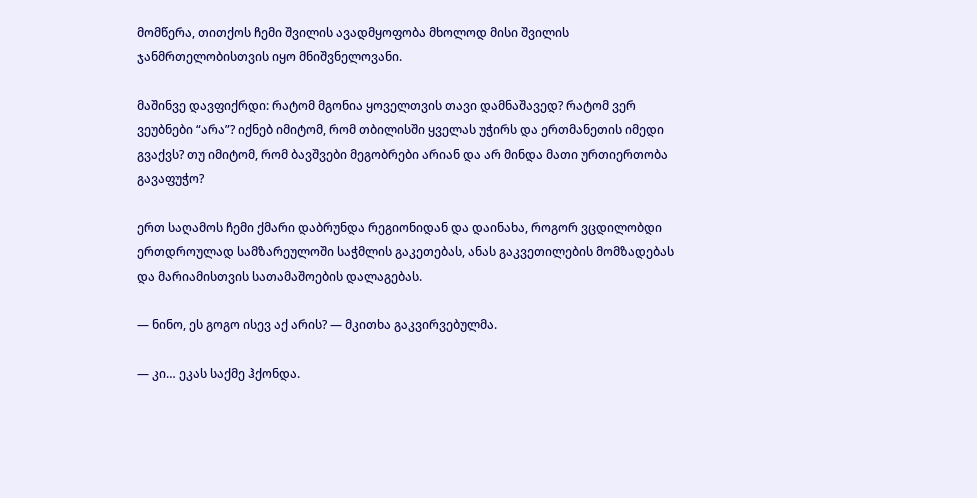მომწერა, თითქოს ჩემი შვილის ავადმყოფობა მხოლოდ მისი შვილის ჯანმრთელობისთვის იყო მნიშვნელოვანი.

მაშინვე დავფიქრდი: რატომ მგონია ყოველთვის თავი დამნაშავედ? რატომ ვერ ვეუბნები “არა”? იქნებ იმიტომ, რომ თბილისში ყველას უჭირს და ერთმანეთის იმედი გვაქვს? თუ იმიტომ, რომ ბავშვები მეგობრები არიან და არ მინდა მათი ურთიერთობა გავაფუჭო?

ერთ საღამოს ჩემი ქმარი დაბრუნდა რეგიონიდან და დაინახა, როგორ ვცდილობდი ერთდროულად სამზარეულოში საჭმლის გაკეთებას, ანას გაკვეთილების მომზადებას და მარიამისთვის სათამაშოების დალაგებას.

— ნინო, ეს გოგო ისევ აქ არის? — მკითხა გაკვირვებულმა.

— კი… ეკას საქმე ჰქონდა.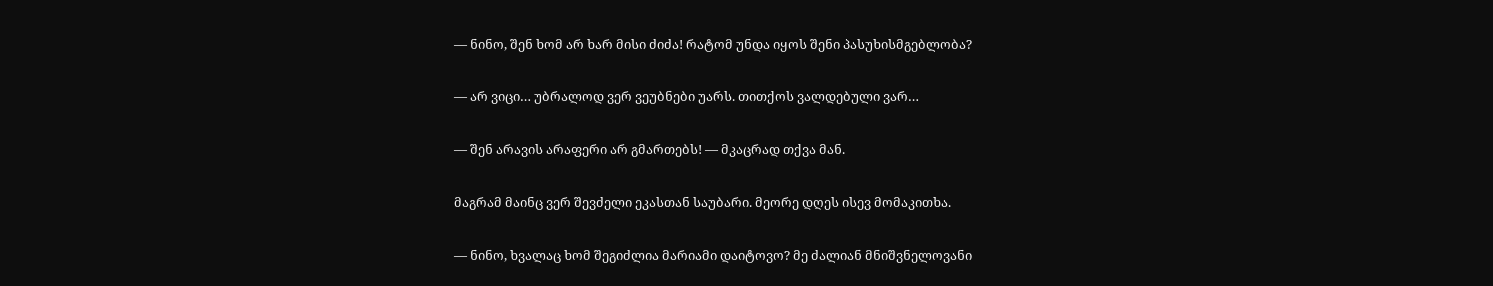— ნინო, შენ ხომ არ ხარ მისი ძიძა! რატომ უნდა იყოს შენი პასუხისმგებლობა?

— არ ვიცი… უბრალოდ ვერ ვეუბნები უარს. თითქოს ვალდებული ვარ…

— შენ არავის არაფერი არ გმართებს! — მკაცრად თქვა მან.

მაგრამ მაინც ვერ შევძელი ეკასთან საუბარი. მეორე დღეს ისევ მომაკითხა.

— ნინო, ხვალაც ხომ შეგიძლია მარიამი დაიტოვო? მე ძალიან მნიშვნელოვანი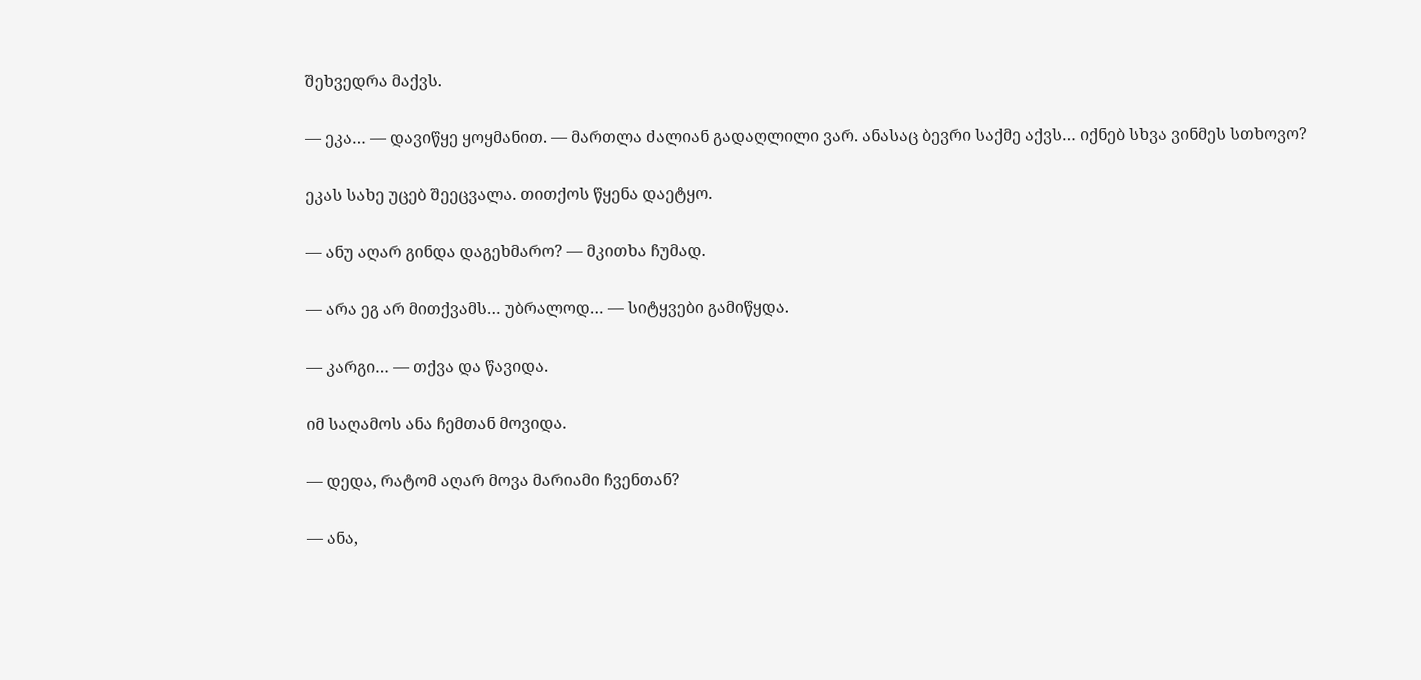შეხვედრა მაქვს.

— ეკა… — დავიწყე ყოყმანით. — მართლა ძალიან გადაღლილი ვარ. ანასაც ბევრი საქმე აქვს… იქნებ სხვა ვინმეს სთხოვო?

ეკას სახე უცებ შეეცვალა. თითქოს წყენა დაეტყო.

— ანუ აღარ გინდა დაგეხმარო? — მკითხა ჩუმად.

— არა ეგ არ მითქვამს… უბრალოდ… — სიტყვები გამიწყდა.

— კარგი… — თქვა და წავიდა.

იმ საღამოს ანა ჩემთან მოვიდა.

— დედა, რატომ აღარ მოვა მარიამი ჩვენთან?

— ანა,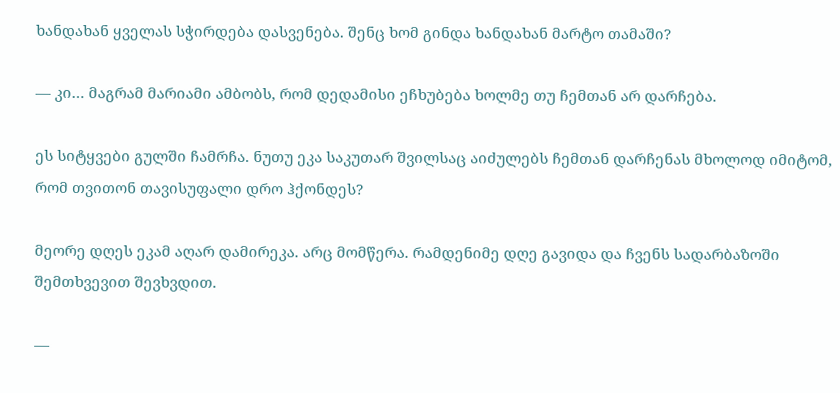ხანდახან ყველას სჭირდება დასვენება. შენც ხომ გინდა ხანდახან მარტო თამაში?

— კი… მაგრამ მარიამი ამბობს, რომ დედამისი ეჩხუბება ხოლმე თუ ჩემთან არ დარჩება.

ეს სიტყვები გულში ჩამრჩა. ნუთუ ეკა საკუთარ შვილსაც აიძულებს ჩემთან დარჩენას მხოლოდ იმიტომ, რომ თვითონ თავისუფალი დრო ჰქონდეს?

მეორე დღეს ეკამ აღარ დამირეკა. არც მომწერა. რამდენიმე დღე გავიდა და ჩვენს სადარბაზოში შემთხვევით შევხვდით.

—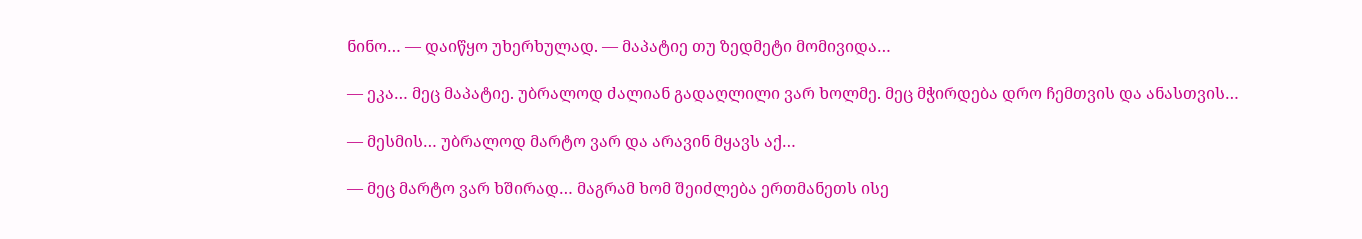ნინო… — დაიწყო უხერხულად. — მაპატიე თუ ზედმეტი მომივიდა…

— ეკა… მეც მაპატიე. უბრალოდ ძალიან გადაღლილი ვარ ხოლმე. მეც მჭირდება დრო ჩემთვის და ანასთვის…

— მესმის… უბრალოდ მარტო ვარ და არავინ მყავს აქ…

— მეც მარტო ვარ ხშირად… მაგრამ ხომ შეიძლება ერთმანეთს ისე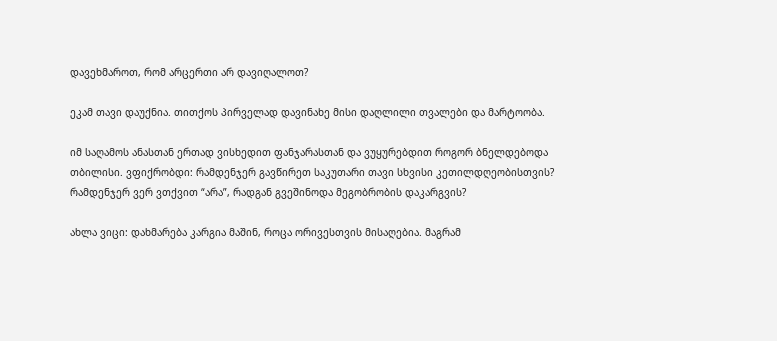დავეხმაროთ, რომ არცერთი არ დავიღალოთ?

ეკამ თავი დაუქნია. თითქოს პირველად დავინახე მისი დაღლილი თვალები და მარტოობა.

იმ საღამოს ანასთან ერთად ვისხედით ფანჯარასთან და ვუყურებდით როგორ ბნელდებოდა თბილისი. ვფიქრობდი: რამდენჯერ გავწირეთ საკუთარი თავი სხვისი კეთილდღეობისთვის? რამდენჯერ ვერ ვთქვით “არა”, რადგან გვეშინოდა მეგობრობის დაკარგვის?

ახლა ვიცი: დახმარება კარგია მაშინ, როცა ორივესთვის მისაღებია. მაგრამ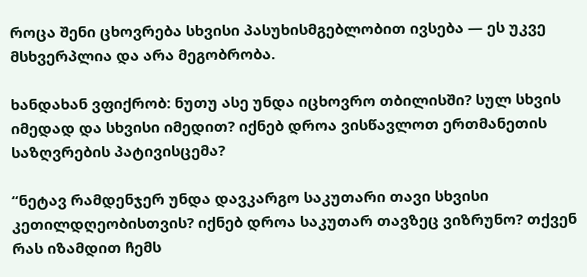როცა შენი ცხოვრება სხვისი პასუხისმგებლობით ივსება — ეს უკვე მსხვერპლია და არა მეგობრობა.

ხანდახან ვფიქრობ: ნუთუ ასე უნდა იცხოვრო თბილისში? სულ სხვის იმედად და სხვისი იმედით? იქნებ დროა ვისწავლოთ ერთმანეთის საზღვრების პატივისცემა?

“ნეტავ რამდენჯერ უნდა დავკარგო საკუთარი თავი სხვისი კეთილდღეობისთვის? იქნებ დროა საკუთარ თავზეც ვიზრუნო? თქვენ რას იზამდით ჩემს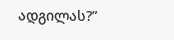ადგილას?”